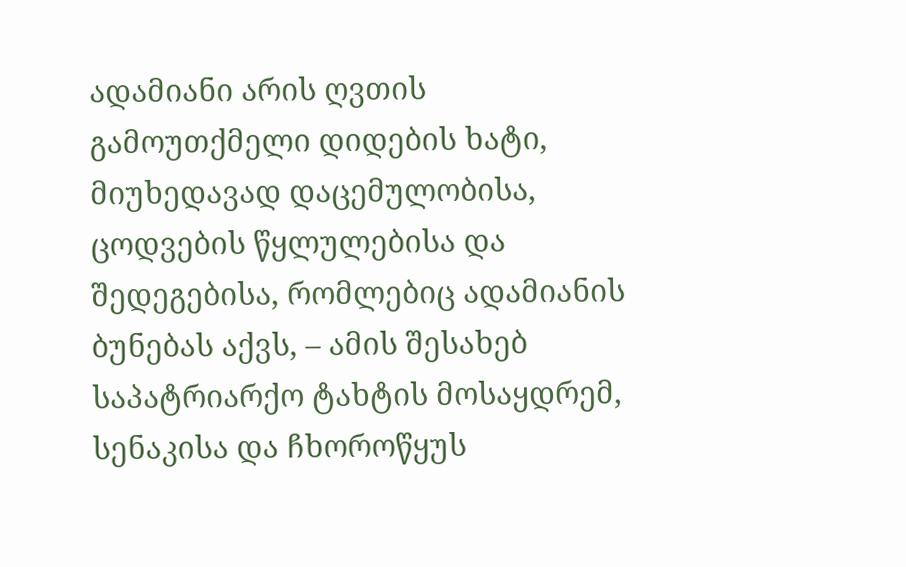ადამიანი არის ღვთის გამოუთქმელი დიდების ხატი, მიუხედავად დაცემულობისა, ცოდვების წყლულებისა და შედეგებისა, რომლებიც ადამიანის ბუნებას აქვს, – ამის შესახებ საპატრიარქო ტახტის მოსაყდრემ, სენაკისა და ჩხოროწყუს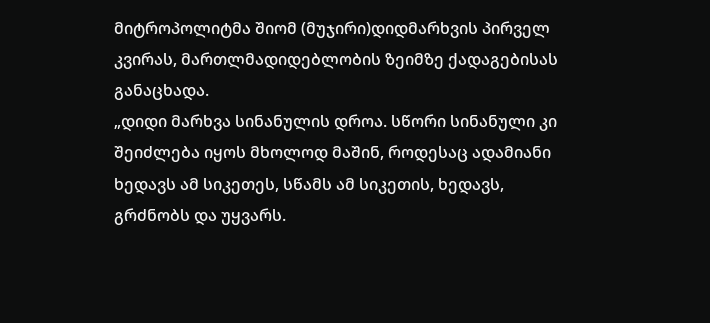მიტროპოლიტმა შიომ (მუჯირი)დიდმარხვის პირველ კვირას, მართლმადიდებლობის ზეიმზე ქადაგებისას განაცხადა.
„დიდი მარხვა სინანულის დროა. სწორი სინანული კი შეიძლება იყოს მხოლოდ მაშინ, როდესაც ადამიანი ხედავს ამ სიკეთეს, სწამს ამ სიკეთის, ხედავს, გრძნობს და უყვარს.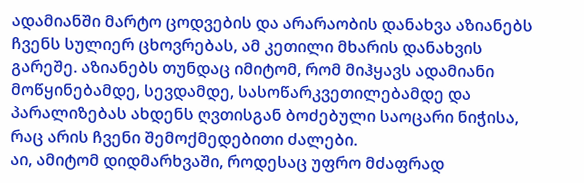ადამიანში მარტო ცოდვების და არარაობის დანახვა აზიანებს ჩვენს სულიერ ცხოვრებას, ამ კეთილი მხარის დანახვის გარეშე. აზიანებს თუნდაც იმიტომ, რომ მიჰყავს ადამიანი მოწყინებამდე, სევდამდე, სასოწარკვეთილებამდე და პარალიზებას ახდენს ღვთისგან ბოძებული საოცარი ნიჭისა, რაც არის ჩვენი შემოქმედებითი ძალები.
აი, ამიტომ დიდმარხვაში, როდესაც უფრო მძაფრად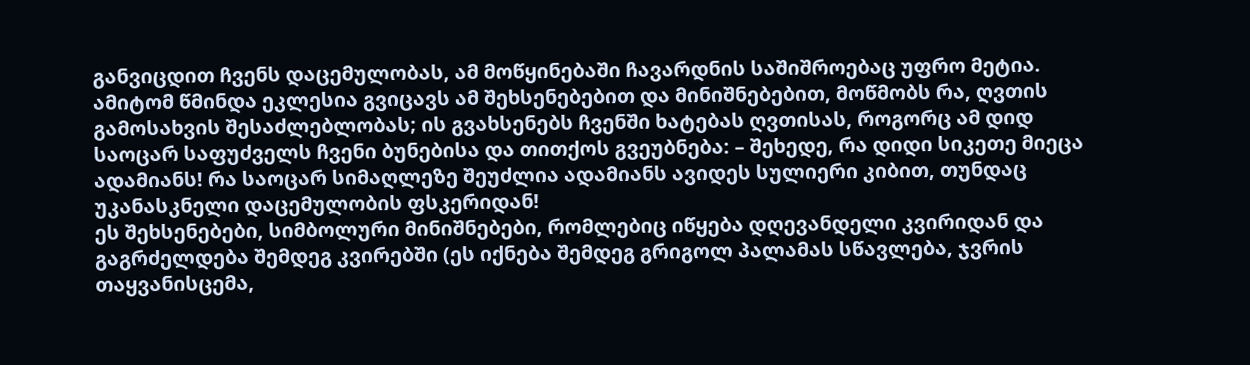განვიცდით ჩვენს დაცემულობას, ამ მოწყინებაში ჩავარდნის საშიშროებაც უფრო მეტია. ამიტომ წმინდა ეკლესია გვიცავს ამ შეხსენებებით და მინიშნებებით, მოწმობს რა, ღვთის გამოსახვის შესაძლებლობას; ის გვახსენებს ჩვენში ხატებას ღვთისას, როგორც ამ დიდ საოცარ საფუძველს ჩვენი ბუნებისა და თითქოს გვეუბნება: – შეხედე, რა დიდი სიკეთე მიეცა ადამიანს! რა საოცარ სიმაღლეზე შეუძლია ადამიანს ავიდეს სულიერი კიბით, თუნდაც უკანასკნელი დაცემულობის ფსკერიდან!
ეს შეხსენებები, სიმბოლური მინიშნებები, რომლებიც იწყება დღევანდელი კვირიდან და გაგრძელდება შემდეგ კვირებში (ეს იქნება შემდეგ გრიგოლ პალამას სწავლება, ჯვრის თაყვანისცემა,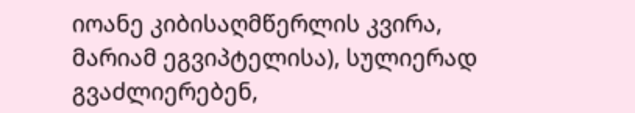იოანე კიბისაღმწერლის კვირა, მარიამ ეგვიპტელისა), სულიერად გვაძლიერებენ,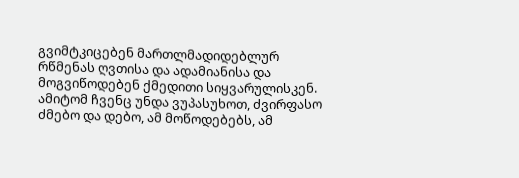გვიმტკიცებენ მართლმადიდებლურ რწმენას ღვთისა და ადამიანისა და მოგვიწოდებენ ქმედითი სიყვარულისკენ. ამიტომ ჩვენც უნდა ვუპასუხოთ, ძვირფასო ძმებო და დებო, ამ მოწოდებებს, ამ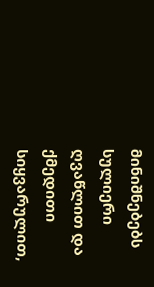მინიშნებებს სულიერი ღვაწლით და ქმედითი სიყვარულით,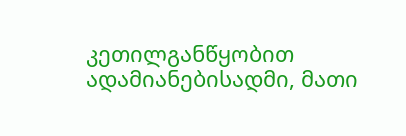კეთილგანწყობით ადამიანებისადმი, მათი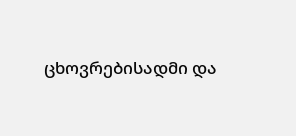ცხოვრებისადმი და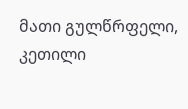მათი გულწრფელი, კეთილი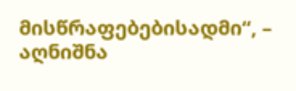მისწრაფებებისადმი“, – აღნიშნა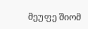მეუფე შიომ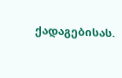ქადაგებისას.